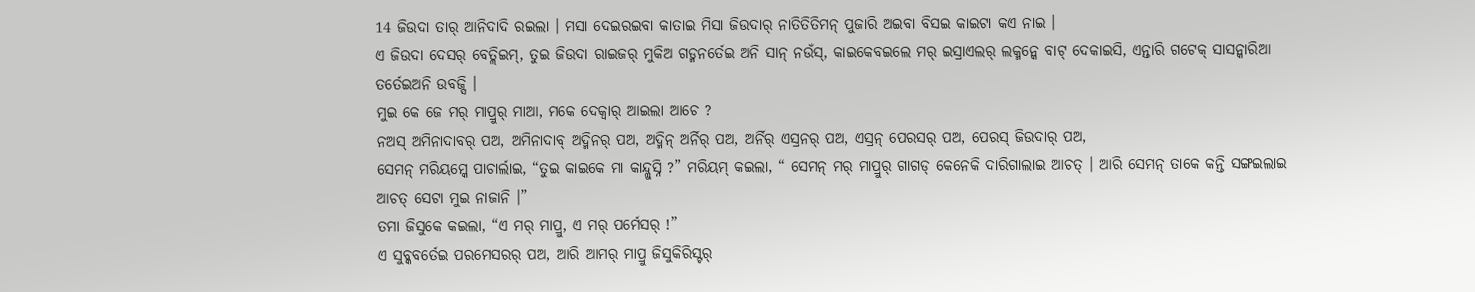14 ଜିଉଦା ତାର୍ ଆନିଦାଦି ରଇଲା । ମସା ଦେଇରଇବା କାତାଇ ମିସା ଜିଉଦାର୍ ନାତିତିତିମନ୍ ପୁଜାରି ଅଇବା ବିସଇ କାଇଟା କଏ ନାଇ ।
ଏ ଜିଉଦା ଦେସର୍ ବେତ୍ଲିଇମ୍, ତୁଇ ଜିଉଦା ରାଇଜର୍ ମୁକିଅ ଗଡ୍ମନର୍ତେଇ ଅନି ସାନ୍ ନଉଁସ୍, କାଇକେବଇଲେ ମର୍ ଇସ୍ରାଏଲର୍ ଲକ୍ମନ୍କେ ବାଟ୍ ଦେକାଇସି, ଏନ୍ତାରି ଗଟେକ୍ ସାସନ୍କାରିଆ ତର୍ତେଇଅନି ଉବଜ୍ସି ।
ମୁଇ କେ ଜେ ମର୍ ମାପ୍ରୁର୍ ମାଆ, ମକେ ଦେକ୍ବାର୍ ଆଇଲା ଆଚେ ?
ନଅସ୍ ଅମିନାଦାବର୍ ପଅ, ଅମିନାଦାବ୍ ଅଦ୍ମିନର୍ ପଅ, ଅଦ୍ମିନ୍ ଅର୍ନିର୍ ପଅ, ଅର୍ନିର୍ ଏସ୍ରନର୍ ପଅ, ଏସ୍ରନ୍ ପେରସର୍ ପଅ, ପେରସ୍ ଜିଉଦାର୍ ପଅ,
ସେମନ୍ ମରିୟମ୍କେ ପାଚାର୍ଲାଇ, “ତୁଇ କାଇକେ ମା କାନ୍ଦ୍ଲୁସ୍ନି ?” ମରିୟମ୍ କଇଲା, “ ସେମନ୍ ମର୍ ମାପ୍ରୁର୍ ଗାଗଡ୍ କେନେକି ଦାରିଗାଲାଇ ଆଚତ୍ । ଆରି ସେମନ୍ ତାକେ କନ୍ତି ସଙ୍ଗଇଲାଇ ଆଚତ୍ ସେଟା ମୁଇ ନାଜାନି ।”
ତମା ଜିସୁକେ କଇଲା, “ଏ ମର୍ ମାପ୍ରୁ, ଏ ମର୍ ପର୍ମେସର୍ !”
ଏ ସୁବ୍କବର୍ତେଇ ପରମେସରର୍ ପଅ, ଆରି ଆମର୍ ମାପ୍ରୁ ଜିସୁକିରିସ୍ଟର୍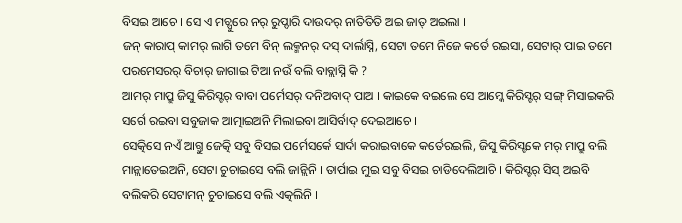ବିସଇ ଆଚେ । ସେ ଏ ମଚ୍ପୁରେ ନର୍ ରୁପ୍ଦାରି ଦାଉଦର୍ ନାତିତିତି ଅଇ ଜାତ୍ ଅଇଲା ।
ଜନ୍ କାରାପ୍ କାମର୍ ଲାଗି ତମେ ବିନ୍ ଲକ୍ମନର୍ ଦସ୍ ଦାର୍ଲାସ୍ନି, ସେଟା ତମେ ନିଜେ କର୍ତେ ରଇସା, ସେଟାର୍ ପାଇ ତମେ ପରମେସରର୍ ବିଚାର୍ ଜାଗାଇ ଟିଆ ନଉଁ ବଲି ବାବ୍ଲାସ୍ନି କି ?
ଆମର୍ ମାପ୍ରୁ ଜିସୁ କିରିସ୍ଟର୍ ବାବା ପର୍ମେସର୍ ଦନିଅବାଦ୍ ପାଅ । କାଇକେ ବଇଲେ ସେ ଆମ୍କେ କିରିସ୍ଟର୍ ସଙ୍ଗ୍ ମିସାଇକରି ସର୍ଗେ ରଇବା ସବୁଜାକ ଆତ୍ମାଇଅନି ମିଲାଇବା ଆସିର୍ବାଦ୍ ଦେଇଆଚେ ।
ସେତ୍କିସେ ନଏଁ ଆଗ୍ତୁ ଜେତ୍କି ସବୁ ବିସଇ ପର୍ମେସର୍କେ ସାର୍ଦା କରାଇବାକେ କର୍ତେରଇଲି, ଜିସୁ କିରିସ୍ଟକେ ମର୍ ମାପ୍ରୁ ବଲି ମାନ୍ଲାତେଇଅନି, ସେଟା ଚୁଚାଇସେ ବଲି ଜାନ୍ଲିନି । ତାର୍ପାଇ ମୁଇ ସବୁ ବିସଇ ଚାଡିଦେଲିଆଚି । କିରିସ୍ଟର୍ ସିସ୍ ଅଇବି ବଲିକରି ସେଟାମନ୍ ଚୁଚାଇସେ ବଲି ଏତ୍କଲିନି ।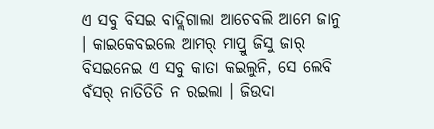ଏ ସବୁ ବିସଇ ବାଦ୍ଲିଗାଲା ଆଚେବଲି ଆମେ ଜାନୁ । କାଇକେବଇଲେ ଆମର୍ ମାପ୍ରୁ ଜିସୁ ଜାର୍ ବିସଇନେଇ ଏ ସବୁ କାତା କଇଲୁନି, ସେ ଲେବି ବଁସର୍ ନାତିତିତି ନ ରଇଲା । ଜିଉଦା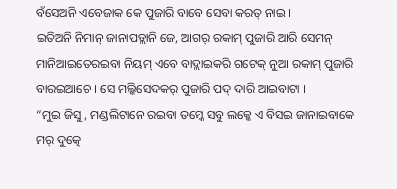ବଁସେଅନି ଏବେଜାକ କେ ପୁଜାରି ବାବେ ସେବା କରତ୍ ନାଇ ।
ଇତିଅନି ନିମାନ୍ ଜାନାପଡ୍ଲାନି ଜେ, ଆଗର୍ ରକାମ୍ ପୁଜାରି ଆରି ସେମନ୍ ମାନିଆଇତେରଇବା ନିୟମ୍ ଏବେ ବାଦ୍ଲାଇକରି ଗଟେକ୍ ନୁଆ ରକାମ୍ ପୁଜାରି ବାରଇଆଚେ । ସେ ମଲ୍କିସେଦକର୍ ପୁଜାରି ପଦ୍ ଦାରି ଆଇବାଟା ।
“ମୁଇ ଜିସୁ, ମଣ୍ଡଲିଟାନେ ରଇବା ତମ୍କେ ସବୁ ଲକ୍କେ ଏ ବିସଇ ଜାନାଇବାକେ ମର୍ ଦୁତ୍କେ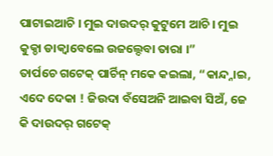ପାଟାଇଆଚି । ମୁଇ ଦାଉଦର୍ କୁଟୁମେ ଆଚି । ମୁଇ କୁକ୍ଡା ଡାକ୍ବାବେଲେ ଉଜଲ୍ଦେବା ତାରା ।”
ତାର୍ପଚେ ଗଟେକ୍ ପାର୍ଚିନ୍ ମକେ କଇଲା, “କାନ୍ଦ୍ନାଇ, ଏଦେ ଦେକା ! ଜିଉଦା ବଁସେଅନି ଆଇବା ସିଅଁ, ଜେ କି ଦାଉଦର୍ ଗଟେକ୍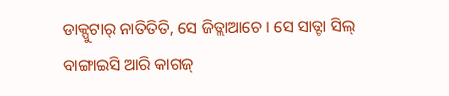ଡାକ୍ପୁଟାର୍ ନାତିତିତି, ସେ ଜିତ୍ଲାଆଚେ । ସେ ସାତ୍ଟା ସିଲ୍ ବାଙ୍ଗାଇସି ଆରି କାଗଜ୍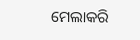ମେଲାକରି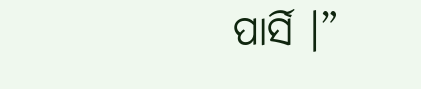ପାର୍ସି ।”